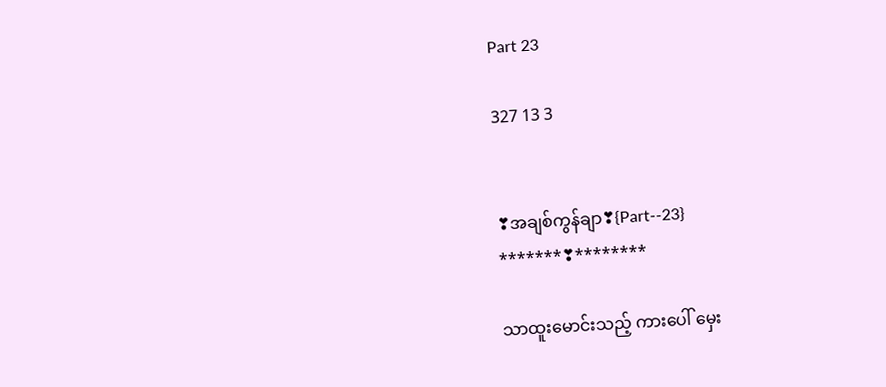Part 23

327 13 3


❣အချစ်ကွန်ချာ❣{Part--23}
*******❣********

သာထူးမောင်းသည့် ကားပေါ် မှေး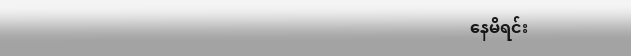နေမိရင်း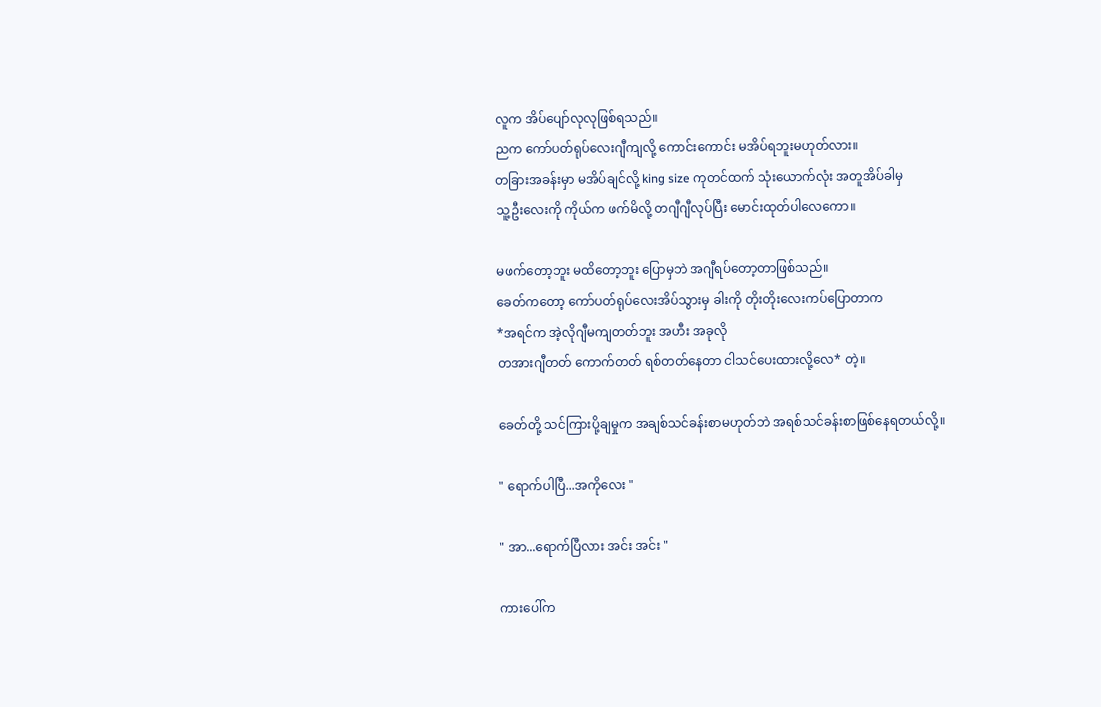လူက အိပ်ပျော်လုလုဖြစ်ရသည်။
ညက ကော်ပတ်ရုပ်လေးဂျီကျလို့ ကောင်းကောင်း မအိပ်ရဘူးမဟုတ်လား။
တခြားအခန်းမှာ မအိပ်ချင်လို့ king size ကုတင်ထက် သုံးယောက်လုံး အတူအိပ်ခါမှ
သူ့ဦးလေးကို ကိုယ်က ဖက်မိလို့ တဂျီဂျီလုပ်ပြီး မောင်းထုတ်ပါလေကော။

မဖက်တော့ဘူး မထိတော့ဘူး ပြောမှဘဲ အဂျီရပ်တော့တာဖြစ်သည်။
ခေတ်ကတော့ ကော်ပတ်ရုပ်လေးအိပ်သွားမှ ခါးကို တိုးတိုးလေးကပ်ပြောတာက
*အရင်က အဲ့လိုဂျီမကျတတ်ဘူး အဟီး အခုလို
တအားဂျီတတ် ကောက်တတ် ရစ်တတ်နေတာ ငါသင်ပေးထားလို့လေ* တဲ့။

ခေတ်တို့ သင်ကြားပို့ချမှုက အချစ်သင်ခန်းစာမဟုတ်ဘဲ အရစ်သင်ခန်းစာဖြစ်နေရတယ်လို့။

" ရောက်ပါပြီ...အကိုလေး "

" အာ...ရောက်ပြီလား အင်း အင်း "

ကားပေါ်က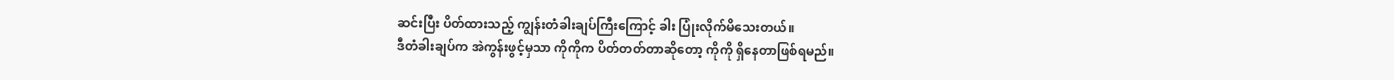ဆင်းပြီး ပိတ်ထားသည့် ကျွန်းတံခါးချပ်ကြီးကြောင့် ခါး ပြုံးလိုက်မိသေးတယ်။
ဒီတံခါးချပ်က အဲကွန်းဖွင့်မှသာ ကိုကိုက ပိတ်တတ်တာဆိုတော့ ကိုကို ရှိနေတာဖြစ်ရမည်။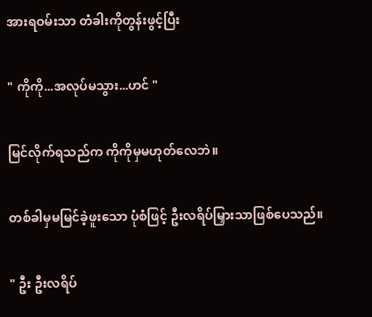အားရဝမ်းသာ တံခါးကိုတွန်းဖွင့်ပြီး

" ကိုကို...အလုပ်မသွား...ဟင် "

မြင်လိုက်ရသည်က ကိုကိုမှမဟုတ်လေဘဲ။

တစ်ခါမှမမြင်ခဲ့ဖူးသော ပုံစံဖြင့် ဦးလရိပ်မြှားသာဖြစ်ပေသည်။

" ဦး ဦးလရိပ်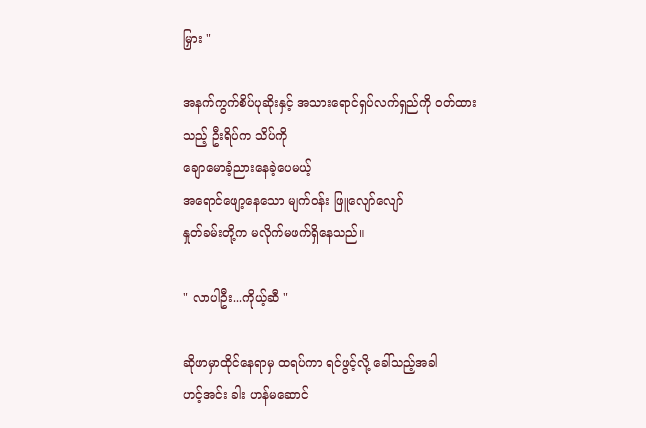မြှား "

အနက်ကွက်စိပ်ပုဆိုးနှင့် အသားရောင်ရှပ်လက်ရှည်ကို ဝတ်ထားသည့် ဦးရိပ်က သိပ်ကို
ချောမောခံ့ညားနေခဲ့ပေမယ့်
အရောင်ဖျော့နေသော မျက်ဝန်း ဖြူလျော်လျော်
နှုတ်ခမ်းတို့က မလိုက်မဖက်ရှိ‌နေသည်။

" လာပါဦး...ကိုယ့်ဆီ "

ဆိုဖာမှာထိုင်နေရာမှ ထရပ်ကာ ရင်ဖွင့်လို့ ‌ခေါ်သည့်အခါ
ဟင့်အင်း ခါး ဟန်မဆောင်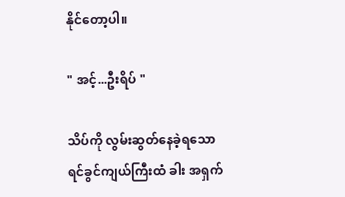နိုင်တော့ပါ။

" အင့်...ဦးရိပ် "

သိပ်ကို လွမ်းဆွတ်နေခဲ့ရသော ရင်ခွင်ကျယ်ကြီးထံ ခါး အရှက်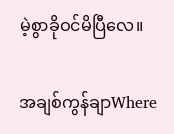မဲ့စွာခိုဝင်မိပြီလေ။

အချစ်ကွန်ချာWhere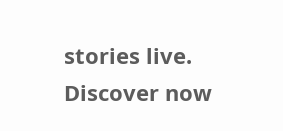stories live. Discover now